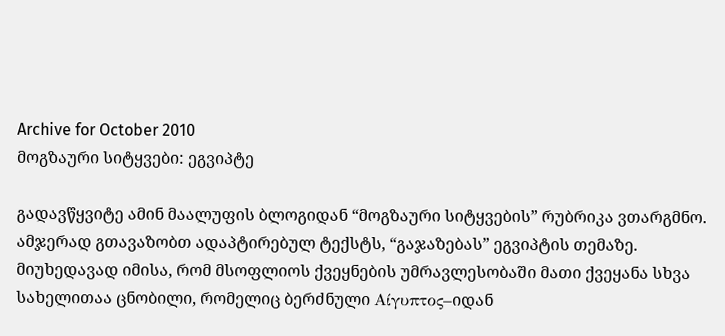Archive for October 2010
მოგზაური სიტყვები: ეგვიპტე

გადავწყვიტე ამინ მაალუფის ბლოგიდან “მოგზაური სიტყვების” რუბრიკა ვთარგმნო. ამჯერად გთავაზობთ ადაპტირებულ ტექსტს, “გაჯაზებას” ეგვიპტის თემაზე.
მიუხედავად იმისა, რომ მსოფლიოს ქვეყნების უმრავლესობაში მათი ქვეყანა სხვა სახელითაა ცნობილი, რომელიც ბერძნული Αίγυπτος–იდან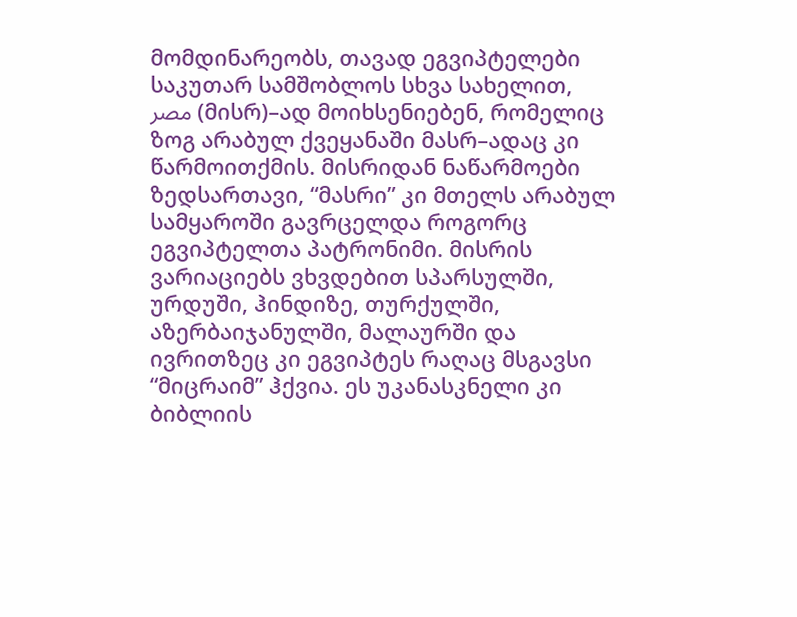მომდინარეობს, თავად ეგვიპტელები საკუთარ სამშობლოს სხვა სახელით, مصر (მისრ)–ად მოიხსენიებენ, რომელიც ზოგ არაბულ ქვეყანაში მასრ–ადაც კი წარმოითქმის. მისრიდან ნაწარმოები ზედსართავი, “მასრი” კი მთელს არაბულ სამყაროში გავრცელდა როგორც ეგვიპტელთა პატრონიმი. მისრის ვარიაციებს ვხვდებით სპარსულში, ურდუში, ჰინდიზე, თურქულში, აზერბაიჯანულში, მალაურში და ივრითზეც კი ეგვიპტეს რაღაც მსგავსი “მიცრაიმ” ჰქვია. ეს უკანასკნელი კი ბიბლიის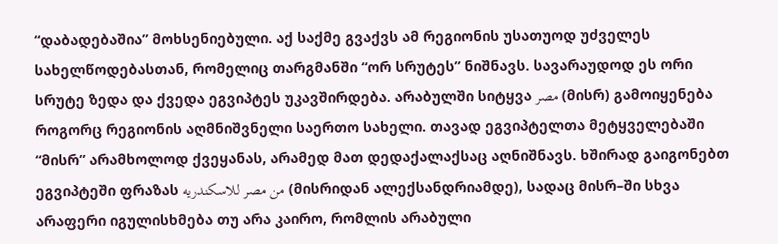“დაბადებაშია” მოხსენიებული. აქ საქმე გვაქვს ამ რეგიონის უსათუოდ უძველეს სახელწოდებასთან, რომელიც თარგმანში “ორ სრუტეს” ნიშნავს. სავარაუდოდ ეს ორი სრუტე ზედა და ქვედა ეგვიპტეს უკავშირდება. არაბულში სიტყვა مصر (მისრ) გამოიყენება როგორც რეგიონის აღმნიშვნელი საერთო სახელი. თავად ეგვიპტელთა მეტყველებაში “მისრ” არამხოლოდ ქვეყანას, არამედ მათ დედაქალაქსაც აღნიშნავს. ხშირად გაიგონებთ ეგვიპტეში ფრაზას من مصر للاسكندريه (მისრიდან ალექსანდრიამდე), სადაც მისრ–ში სხვა არაფერი იგულისხმება თუ არა კაირო, რომლის არაბული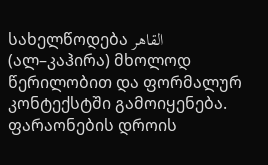სახელწოდება القاهر (ალ–კაჰირა) მხოლოდ წერილობით და ფორმალურ კონტექსტში გამოიყენება.
ფარაონების დროის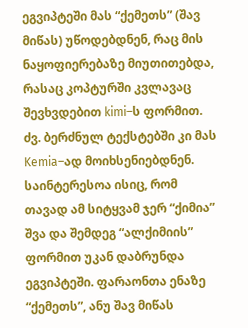ეგვიპტეში მას “ქემეთს” (შავ მიწას) უწოდებდნენ, რაც მის ნაყოფიერებაზე მიუთითებდა, რასაც კოპტურში კვლავაც შევხვდებით kimi–ს ფორმით. ძვ. ბერძნულ ტექსტებში კი მას Kemia–ად მოიხსენიებდნენ. საინტერესოა ისიც, რომ თავად ამ სიტყვამ ჯერ “ქიმია” შვა და შემდეგ “ალქიმიის” ფორმით უკან დაბრუნდა ეგვიპტეში. ფარაონთა ენაზე “ქემეთს”, ანუ შავ მიწას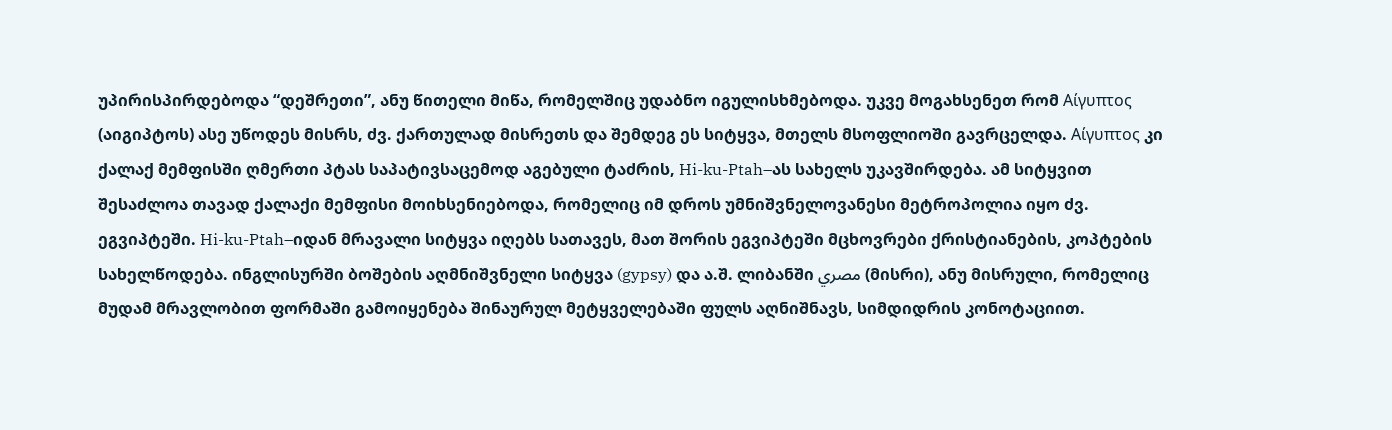უპირისპირდებოდა “დეშრეთი”, ანუ წითელი მიწა, რომელშიც უდაბნო იგულისხმებოდა. უკვე მოგახსენეთ რომ Αίγυπτος (აიგიპტოს) ასე უწოდეს მისრს, ძვ. ქართულად მისრეთს და შემდეგ ეს სიტყვა, მთელს მსოფლიოში გავრცელდა. Αίγυπτος კი ქალაქ მემფისში ღმერთი პტას საპატივსაცემოდ აგებული ტაძრის, Hi-ku-Ptah–ას სახელს უკავშირდება. ამ სიტყვით შესაძლოა თავად ქალაქი მემფისი მოიხსენიებოდა, რომელიც იმ დროს უმნიშვნელოვანესი მეტროპოლია იყო ძვ. ეგვიპტეში. Hi-ku-Ptah–იდან მრავალი სიტყვა იღებს სათავეს, მათ შორის ეგვიპტეში მცხოვრები ქრისტიანების, კოპტების სახელწოდება. ინგლისურში ბოშების აღმნიშვნელი სიტყვა (gypsy) და ა.შ. ლიბანში مصري (მისრი), ანუ მისრული, რომელიც მუდამ მრავლობით ფორმაში გამოიყენება შინაურულ მეტყველებაში ფულს აღნიშნავს, სიმდიდრის კონოტაციით.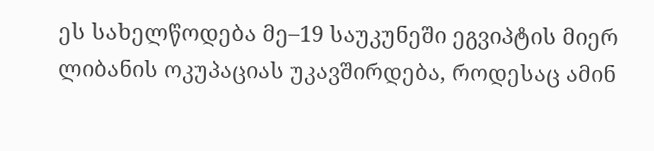ეს სახელწოდება მე–19 საუკუნეში ეგვიპტის მიერ ლიბანის ოკუპაციას უკავშირდება, როდესაც ამინ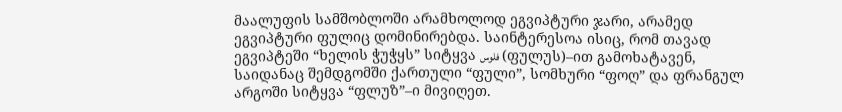მაალუფის სამშობლოში არამხოლოდ ეგვიპტური ჯარი, არამედ ეგვიპტური ფულიც დომინირებდა. საინტერესოა ისიც, რომ თავად ეგვიპტეში “ხელის ჭუჭყს” სიტყვა فلوس (ფულუს)–ით გამოხატავენ, საიდანაც შემდგომში ქართული “ფული”, სომხური “ფოღ” და ფრანგულ არგოში სიტყვა “ფლუზ”–ი მივიღეთ.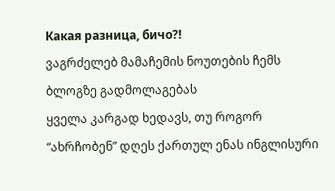Какая разница, бичо?!
ვაგრძელებ მამაჩემის ნოუთების ჩემს ბლოგზე გადმოლაგებას
ყველა კარგად ხედავს, თუ როგორ “ახრჩობენ” დღეს ქართულ ენას ინგლისური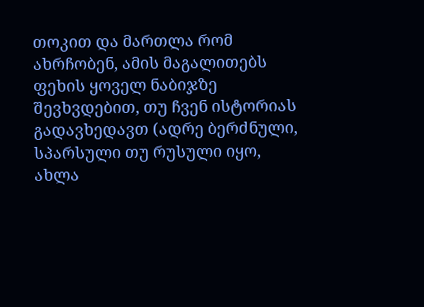თოკით და მართლა რომ ახრჩობენ, ამის მაგალითებს ფეხის ყოველ ნაბიჯზე შევხვდებით, თუ ჩვენ ისტორიას გადავხედავთ (ადრე ბერძნული, სპარსული თუ რუსული იყო, ახლა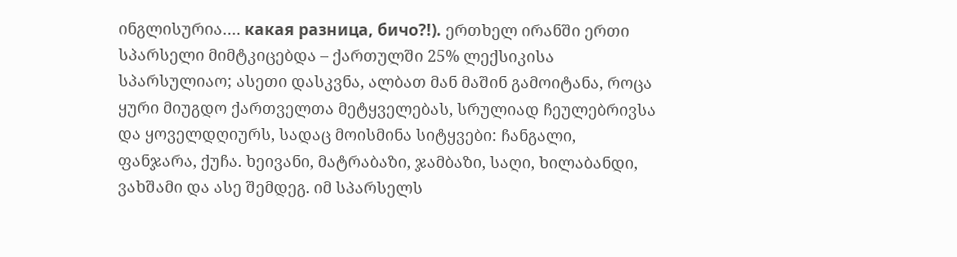ინგლისურია…. какая разница, бичо?!). ერთხელ ირანში ერთი სპარსელი მიმტკიცებდა – ქართულში 25% ლექსიკისა სპარსულიაო; ასეთი დასკვნა, ალბათ მან მაშინ გამოიტანა, როცა ყური მიუგდო ქართველთა მეტყველებას, სრულიად ჩეულებრივსა და ყოველდღიურს, სადაც მოისმინა სიტყვები: ჩანგალი, ფანჯარა, ქუჩა. ხეივანი, მატრაბაზი, ჯამბაზი, საღი, ხილაბანდი, ვახშამი და ასე შემდეგ. იმ სპარსელს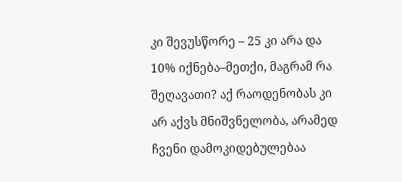კი შევუსწორე – 25 კი არა და 10% იქნება–მეთქი, მაგრამ რა შეღავათი? აქ რაოდენობას კი არ აქვს მნიშვნელობა, არამედ ჩვენი დამოკიდებულებაა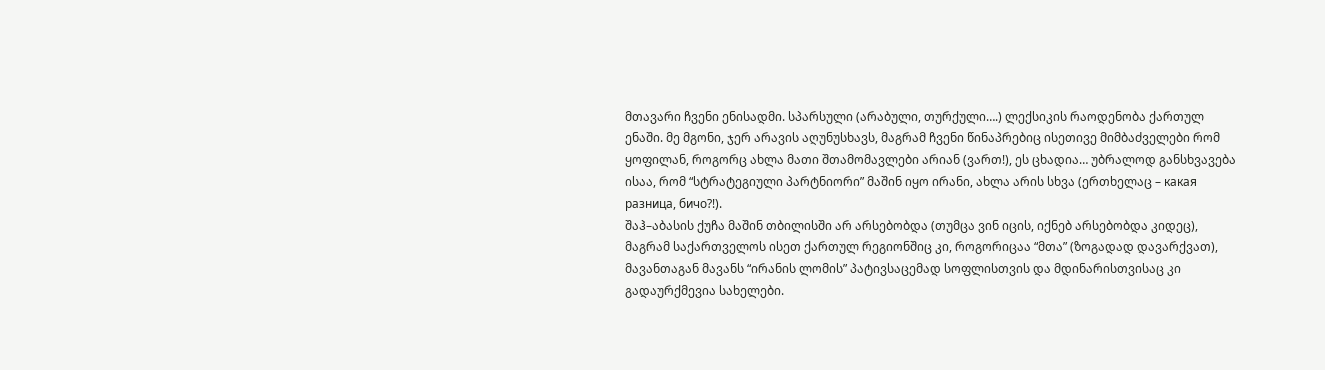მთავარი ჩვენი ენისადმი. სპარსული (არაბული, თურქული….) ლექსიკის რაოდენობა ქართულ ენაში. მე მგონი, ჯერ არავის აღუნუსხავს, მაგრამ ჩვენი წინაპრებიც ისეთივე მიმბაძველები რომ ყოფილან, როგორც ახლა მათი შთამომავლები არიან (ვართ!), ეს ცხადია… უბრალოდ განსხვავება ისაა, რომ “სტრატეგიული პარტნიორი” მაშინ იყო ირანი, ახლა არის სხვა (ერთხელაც – какая разница, бичо?!).
შაჰ–აბასის ქუჩა მაშინ თბილისში არ არსებობდა (თუმცა ვინ იცის, იქნებ არსებობდა კიდეც), მაგრამ საქართველოს ისეთ ქართულ რეგიონშიც კი, როგორიცაა “მთა” (ზოგადად დავარქვათ), მავანთაგან მავანს “ირანის ლომის” პატივსაცემად სოფლისთვის და მდინარისთვისაც კი გადაურქმევია სახელები.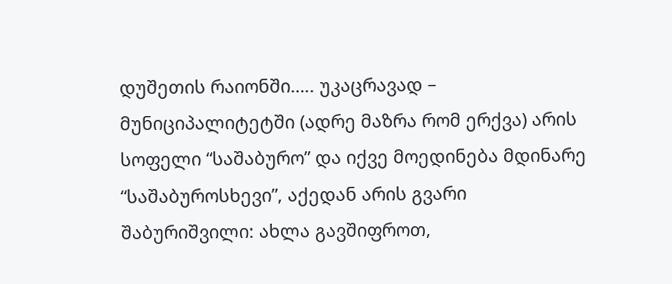დუშეთის რაიონში….. უკაცრავად – მუნიციპალიტეტში (ადრე მაზრა რომ ერქვა) არის სოფელი “საშაბურო” და იქვე მოედინება მდინარე “საშაბუროსხევი”, აქედან არის გვარი შაბურიშვილი: ახლა გავშიფროთ,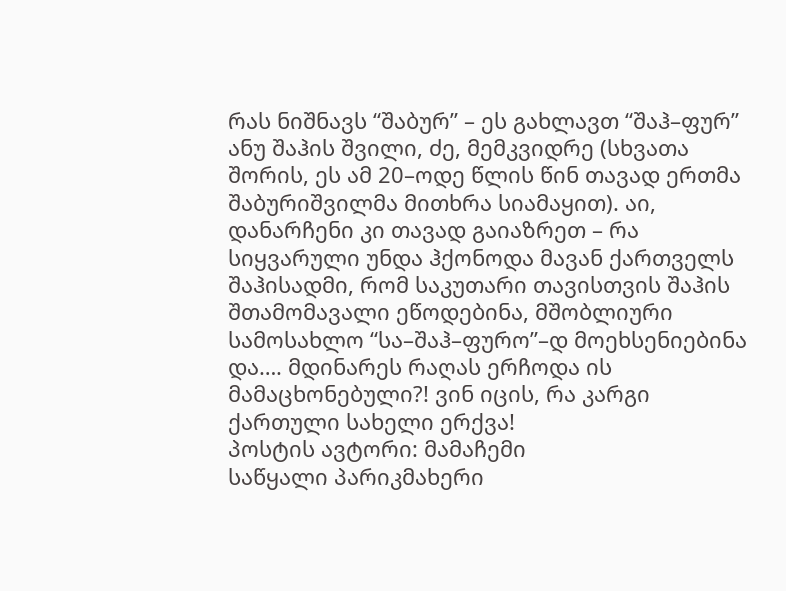რას ნიშნავს “შაბურ” – ეს გახლავთ “შაჰ–ფურ” ანუ შაჰის შვილი, ძე, მემკვიდრე (სხვათა შორის, ეს ამ 20–ოდე წლის წინ თავად ერთმა შაბურიშვილმა მითხრა სიამაყით). აი, დანარჩენი კი თავად გაიაზრეთ – რა სიყვარული უნდა ჰქონოდა მავან ქართველს შაჰისადმი, რომ საკუთარი თავისთვის შაჰის შთამომავალი ეწოდებინა, მშობლიური სამოსახლო “სა–შაჰ–ფურო”–დ მოეხსენიებინა და…. მდინარეს რაღას ერჩოდა ის მამაცხონებული?! ვინ იცის, რა კარგი ქართული სახელი ერქვა!
პოსტის ავტორი: მამაჩემი
საწყალი პარიკმახერი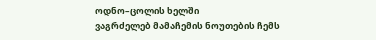ოდნო–ცოლის ხელში
ვაგრძელებ მამაჩემის ნოუთების ჩემს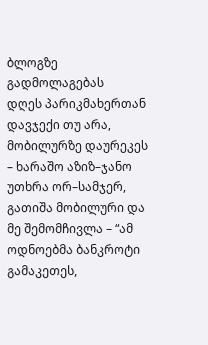ბლოგზე გადმოლაგებას
დღეს პარიკმახერთან დავჯექი თუ არა, მობილურზე დაურეკეს – ხარაშო აზიზ–ჯანო უთხრა ორ–სამჯერ, გათიშა მობილური და მე შემომჩივლა – “ამ ოდნოებმა ბანკროტი გამაკეთეს,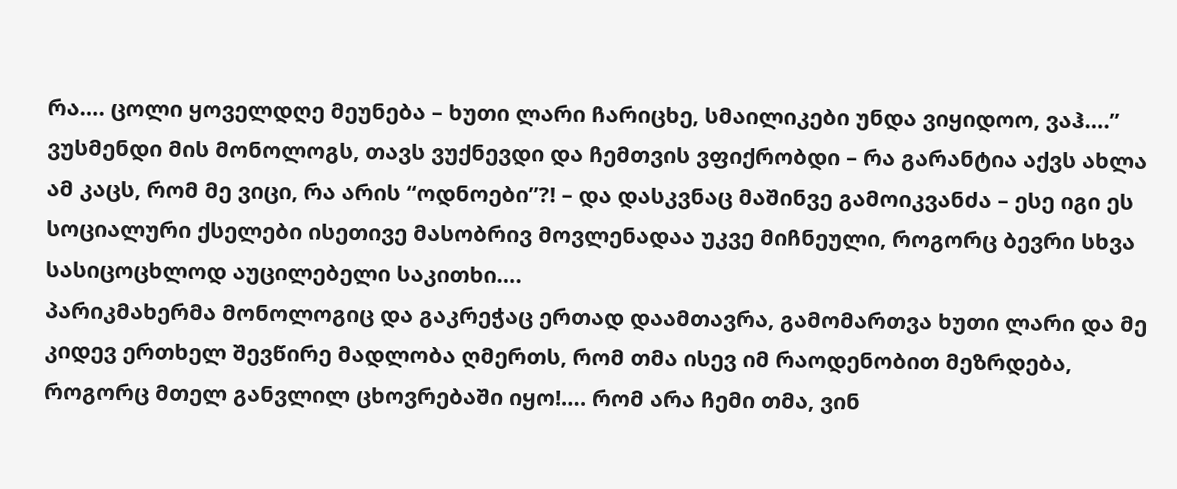რა…. ცოლი ყოველდღე მეუნება – ხუთი ლარი ჩარიცხე, სმაილიკები უნდა ვიყიდოო, ვაჰ….” ვუსმენდი მის მონოლოგს, თავს ვუქნევდი და ჩემთვის ვფიქრობდი – რა გარანტია აქვს ახლა ამ კაცს, რომ მე ვიცი, რა არის “ოდნოები”?! – და დასკვნაც მაშინვე გამოიკვანძა – ესე იგი ეს სოციალური ქსელები ისეთივე მასობრივ მოვლენადაა უკვე მიჩნეული, როგორც ბევრი სხვა სასიცოცხლოდ აუცილებელი საკითხი….
პარიკმახერმა მონოლოგიც და გაკრეჭაც ერთად დაამთავრა, გამომართვა ხუთი ლარი და მე კიდევ ერთხელ შევწირე მადლობა ღმერთს, რომ თმა ისევ იმ რაოდენობით მეზრდება, როგორც მთელ განვლილ ცხოვრებაში იყო!…. რომ არა ჩემი თმა, ვინ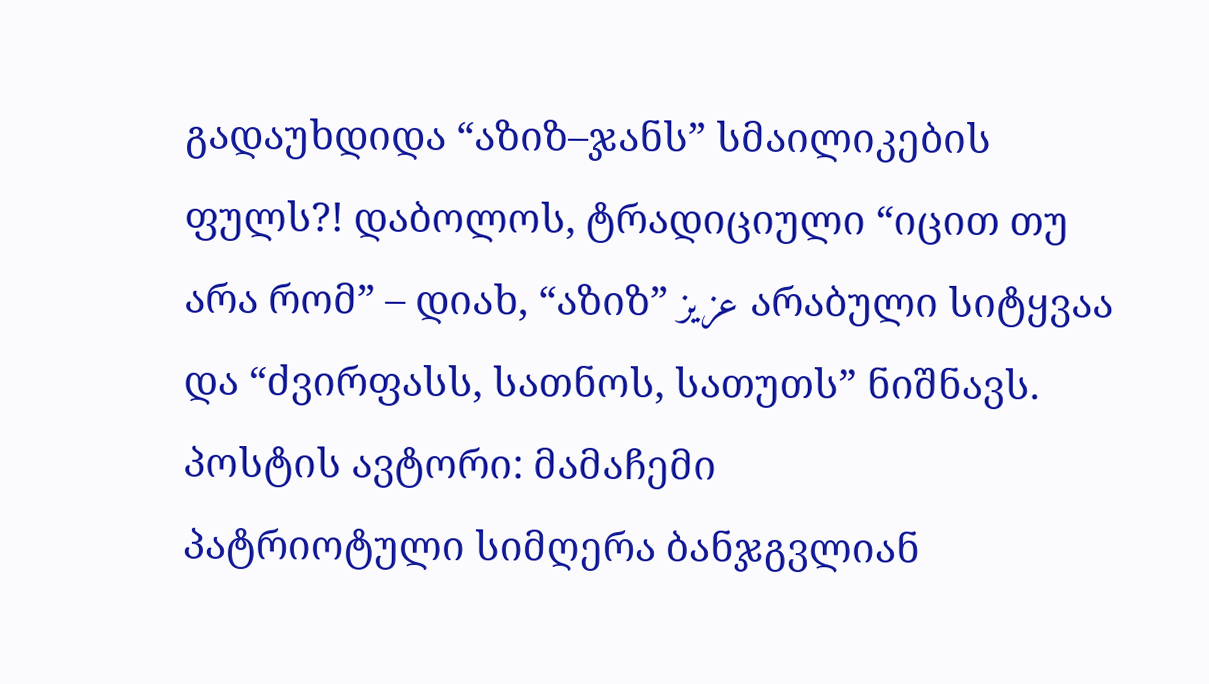გადაუხდიდა “აზიზ–ჯანს” სმაილიკების ფულს?! დაბოლოს, ტრადიციული “იცით თუ არა რომ” – დიახ, “აზიზ” عزیز არაბული სიტყვაა და “ძვირფასს, სათნოს, სათუთს” ნიშნავს.
პოსტის ავტორი: მამაჩემი
პატრიოტული სიმღერა ბანჯგვლიან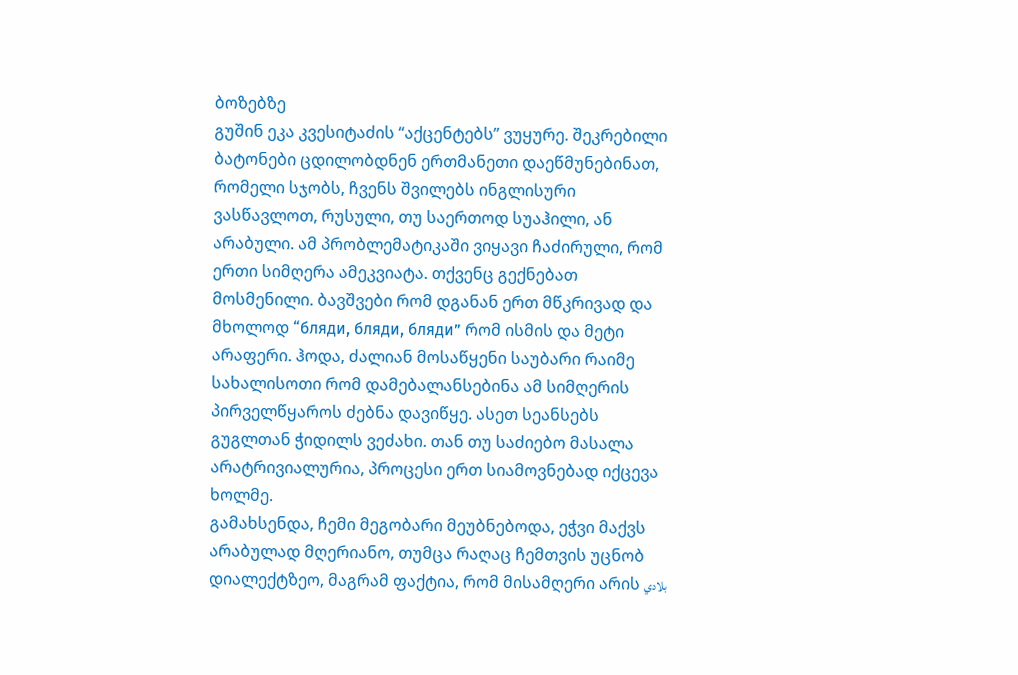ბოზებზე
გუშინ ეკა კვესიტაძის “აქცენტებს” ვუყურე. შეკრებილი ბატონები ცდილობდნენ ერთმანეთი დაეწმუნებინათ, რომელი სჯობს, ჩვენს შვილებს ინგლისური ვასწავლოთ, რუსული, თუ საერთოდ სუაჰილი, ან არაბული. ამ პრობლემატიკაში ვიყავი ჩაძირული, რომ ერთი სიმღერა ამეკვიატა. თქვენც გექნებათ მოსმენილი. ბავშვები რომ დგანან ერთ მწკრივად და მხოლოდ “бляди, бляди, бляди” რომ ისმის და მეტი არაფერი. ჰოდა, ძალიან მოსაწყენი საუბარი რაიმე სახალისოთი რომ დამებალანსებინა ამ სიმღერის პირველწყაროს ძებნა დავიწყე. ასეთ სეანსებს გუგლთან ჭიდილს ვეძახი. თან თუ საძიებო მასალა არატრივიალურია, პროცესი ერთ სიამოვნებად იქცევა ხოლმე.
გამახსენდა, ჩემი მეგობარი მეუბნებოდა, ეჭვი მაქვს არაბულად მღერიანო, თუმცა რაღაც ჩემთვის უცნობ დიალექტზეო, მაგრამ ფაქტია, რომ მისამღერი არის بلادي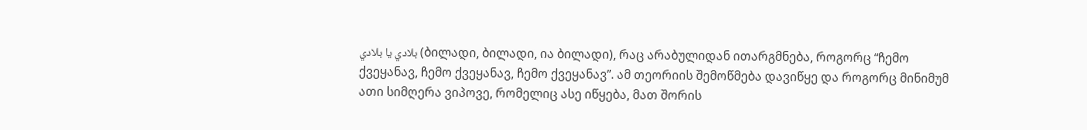بلادي يا بلادي (ბილადი, ბილადი, ია ბილადი), რაც არაბულიდან ითარგმნება, როგორც “ჩემო ქვეყანავ, ჩემო ქვეყანავ, ჩემო ქვეყანავ”. ამ თეორიის შემოწმება დავიწყე და როგორც მინიმუმ ათი სიმღერა ვიპოვე, რომელიც ასე იწყება, მათ შორის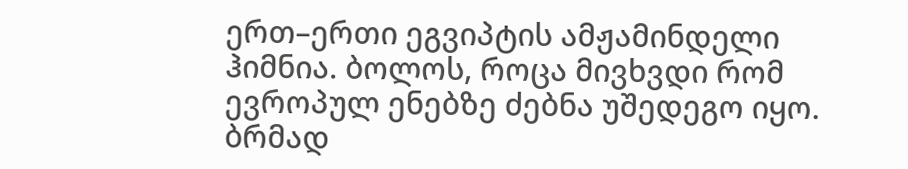ერთ–ერთი ეგვიპტის ამჟამინდელი ჰიმნია. ბოლოს, როცა მივხვდი რომ ევროპულ ენებზე ძებნა უშედეგო იყო. ბრმად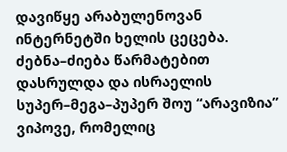დავიწყე არაბულენოვან ინტერნეტში ხელის ცეცება.
ძებნა–ძიება წარმატებით დასრულდა და ისრაელის სუპერ–მეგა–პუპერ შოუ “არავიზია” ვიპოვე, რომელიც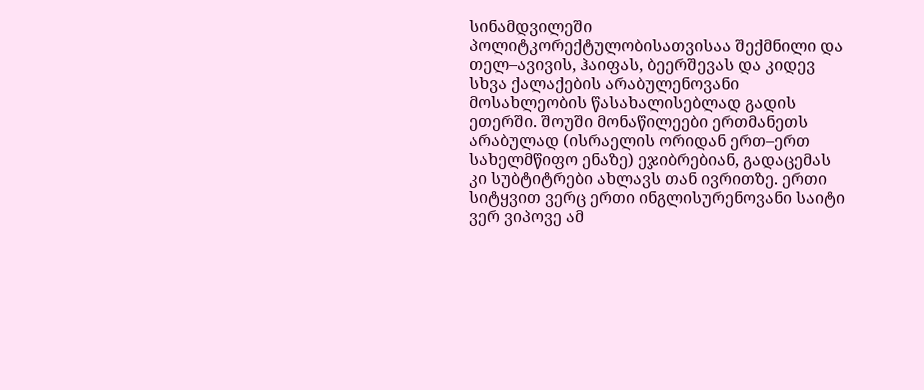სინამდვილეში პოლიტკორექტულობისათვისაა შექმნილი და თელ–ავივის, ჰაიფას, ბეერშევას და კიდევ სხვა ქალაქების არაბულენოვანი მოსახლეობის წასახალისებლად გადის ეთერში. შოუში მონაწილეები ერთმანეთს არაბულად (ისრაელის ორიდან ერთ–ერთ სახელმწიფო ენაზე) ეჯიბრებიან, გადაცემას კი სუბტიტრები ახლავს თან ივრითზე. ერთი სიტყვით ვერც ერთი ინგლისურენოვანი საიტი ვერ ვიპოვე ამ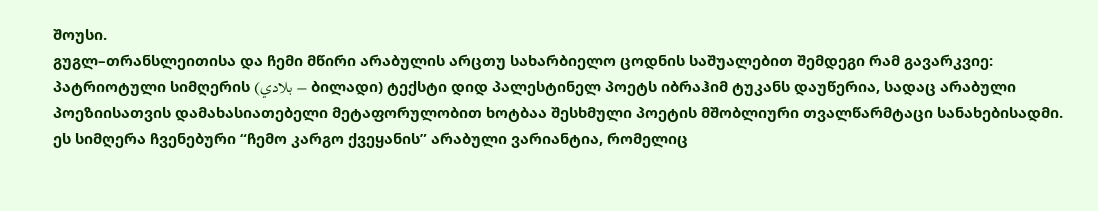შოუსი.
გუგლ–თრანსლეითისა და ჩემი მწირი არაბულის არცთუ სახარბიელო ცოდნის საშუალებით შემდეგი რამ გავარკვიე: პატრიოტული სიმღერის (بلادي – ბილადი) ტექსტი დიდ პალესტინელ პოეტს იბრაჰიმ ტუკანს დაუწერია, სადაც არაბული პოეზიისათვის დამახასიათებელი მეტაფორულობით ხოტბაა შესხმული პოეტის მშობლიური თვალწარმტაცი სანახებისადმი. ეს სიმღერა ჩვენებური “ჩემო კარგო ქვეყანის” არაბული ვარიანტია, რომელიც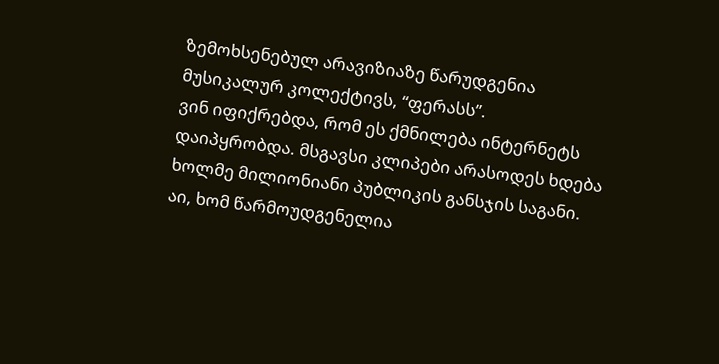ზემოხსენებულ არავიზიაზე წარუდგენია მუსიკალურ კოლექტივს, “ფერასს”.
ვინ იფიქრებდა, რომ ეს ქმნილება ინტერნეტს დაიპყრობდა. მსგავსი კლიპები არასოდეს ხდება ხოლმე მილიონიანი პუბლიკის განსჯის საგანი. აი, ხომ წარმოუდგენელია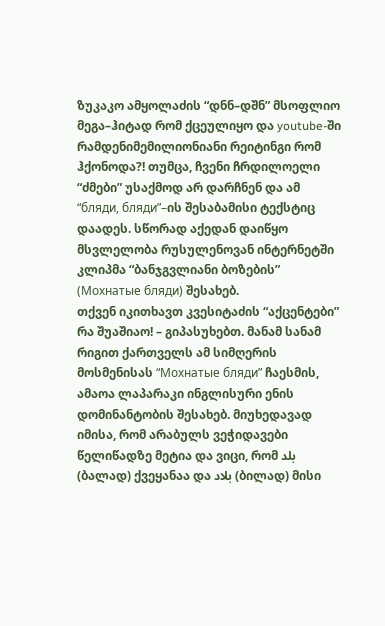ზუკაკო ამყოლაძის “დნნ–დშნ” მსოფლიო მეგა–ჰიტად რომ ქცეულიყო და youtube-ში რამდენიმემილიონიანი რეიტინგი რომ ჰქონოდა?! თუმცა, ჩვენი ჩრდილოელი “ძმები” უსაქმოდ არ დარჩნენ და ამ “бляди, бляди”–ის შესაბამისი ტექსტიც დაადეს. სწორად აქედან დაიწყო მსვლელობა რუსულენოვან ინტერნეტში კლიპმა “ბანჯგვლიანი ბოზების” (Мохнатые бляди) შესახებ.
თქვენ იკითხავთ კვესიტაძის “აქცენტები” რა შუაშიაო! – გიპასუხებთ. მანამ სანამ რიგით ქართველს ამ სიმღერის მოსმენისას “Мохнатые бляди” ჩაესმის, ამაოა ლაპარაკი ინგლისური ენის დომინანტობის შესახებ. მიუხედავად იმისა, რომ არაბულს ვეჭიდავები წელიწადზე მეტია და ვიცი, რომ بلد (ბალად) ქვეყანაა და بلاد (ბილად) მისი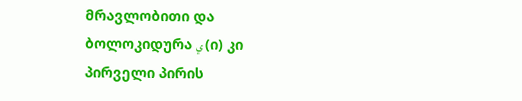მრავლობითი და ბოლოკიდურა ي (ი) კი პირველი პირის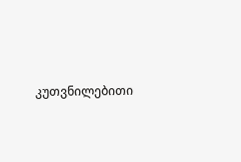კუთვნილებითი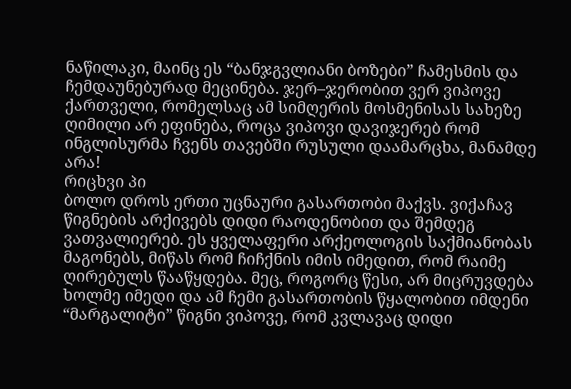ნაწილაკი, მაინც ეს “ბანჯგვლიანი ბოზები” ჩამესმის და ჩემდაუნებურად მეცინება. ჯერ–ჯერობით ვერ ვიპოვე ქართველი, რომელსაც ამ სიმღერის მოსმენისას სახეზე ღიმილი არ ეფინება, როცა ვიპოვი დავიჯერებ რომ ინგლისურმა ჩვენს თავებში რუსული დაამარცხა, მანამდე არა!
რიცხვი პი
ბოლო დროს ერთი უცნაური გასართობი მაქვს. ვიქაჩავ წიგნების არქივებს დიდი რაოდენობით და შემდეგ ვათვალიერებ. ეს ყველაფერი არქეოლოგის საქმიანობას მაგონებს, მიწას რომ ჩიჩქნის იმის იმედით, რომ რაიმე ღირებულს წააწყდება. მეც, როგორც წესი, არ მიცრუვდება ხოლმე იმედი და ამ ჩემი გასართობის წყალობით იმდენი “მარგალიტი” წიგნი ვიპოვე, რომ კვლავაც დიდი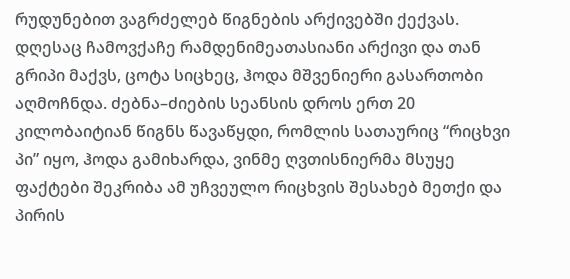რუდუნებით ვაგრძელებ წიგნების არქივებში ქექვას. დღესაც ჩამოვქაჩე რამდენიმეათასიანი არქივი და თან გრიპი მაქვს, ცოტა სიცხეც, ჰოდა მშვენიერი გასართობი აღმოჩნდა. ძებნა–ძიების სეანსის დროს ერთ 20 კილობაიტიან წიგნს წავაწყდი, რომლის სათაურიც “რიცხვი პი” იყო, ჰოდა გამიხარდა, ვინმე ღვთისნიერმა მსუყე ფაქტები შეკრიბა ამ უჩვეულო რიცხვის შესახებ მეთქი და პირის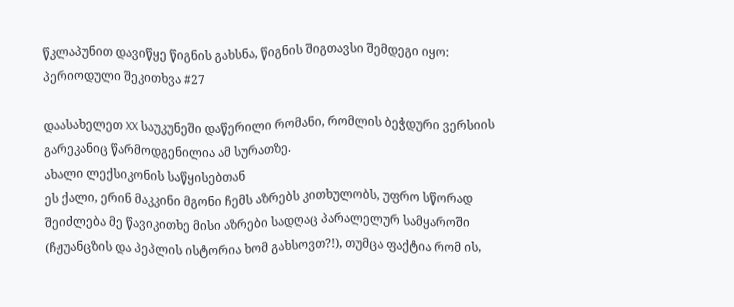წკლაპუნით დავიწყე წიგნის გახსნა, წიგნის შიგთავსი შემდეგი იყო:
პერიოდული შეკითხვა #27

დაასახელეთ XX საუკუნეში დაწერილი რომანი, რომლის ბეჭდური ვერსიის გარეკანიც წარმოდგენილია ამ სურათზე.
ახალი ლექსიკონის საწყისებთან
ეს ქალი, ერინ მაკკინი მგონი ჩემს აზრებს კითხულობს, უფრო სწორად შეიძლება მე წავიკითხე მისი აზრები სადღაც პარალელურ სამყაროში (ჩჟუანცზის და პეპლის ისტორია ხომ გახსოვთ?!), თუმცა ფაქტია რომ ის,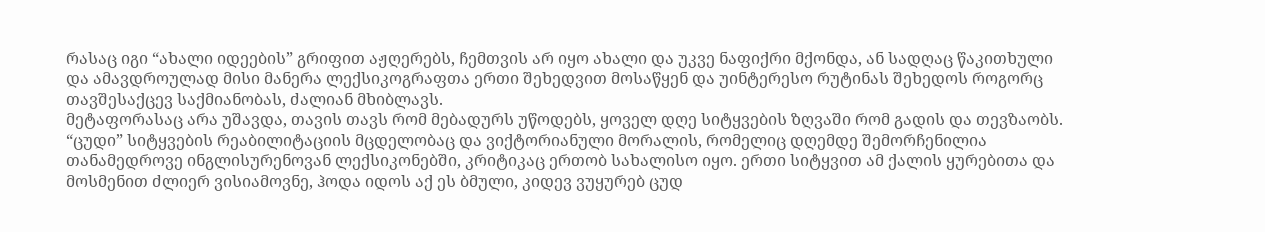რასაც იგი “ახალი იდეების” გრიფით აჟღერებს, ჩემთვის არ იყო ახალი და უკვე ნაფიქრი მქონდა, ან სადღაც წაკითხული და ამავდროულად მისი მანერა ლექსიკოგრაფთა ერთი შეხედვით მოსაწყენ და უინტერესო რუტინას შეხედოს როგორც თავშესაქცევ საქმიანობას, ძალიან მხიბლავს.
მეტაფორასაც არა უშავდა, თავის თავს რომ მებადურს უწოდებს, ყოველ დღე სიტყვების ზღვაში რომ გადის და თევზაობს. “ცუდი” სიტყვების რეაბილიტაციის მცდელობაც და ვიქტორიანული მორალის, რომელიც დღემდე შემორჩენილია თანამედროვე ინგლისურენოვან ლექსიკონებში, კრიტიკაც ერთობ სახალისო იყო. ერთი სიტყვით ამ ქალის ყურებითა და მოსმენით ძლიერ ვისიამოვნე, ჰოდა იდოს აქ ეს ბმული, კიდევ ვუყურებ ცუდ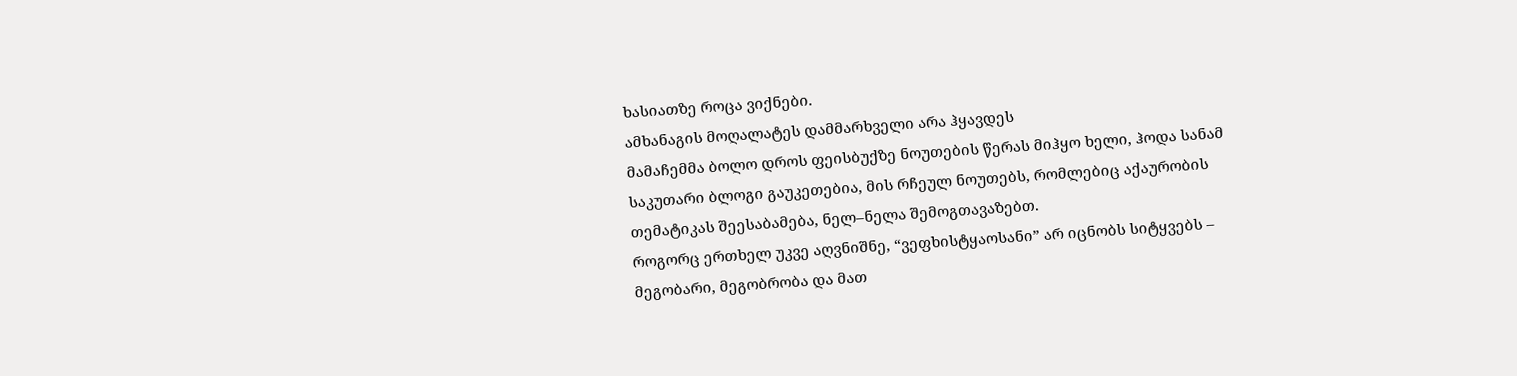ხასიათზე როცა ვიქნები.
ამხანაგის მოღალატეს დამმარხველი არა ჰყავდეს
მამაჩემმა ბოლო დროს ფეისბუქზე ნოუთების წერას მიჰყო ხელი, ჰოდა სანამ საკუთარი ბლოგი გაუკეთებია, მის რჩეულ ნოუთებს, რომლებიც აქაურობის თემატიკას შეესაბამება, ნელ–ნელა შემოგთავაზებთ.
როგორც ერთხელ უკვე აღვნიშნე, “ვეფხისტყაოსანი” არ იცნობს სიტყვებს – მეგობარი, მეგობრობა და მათ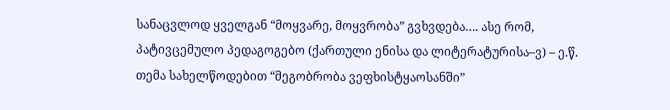სანაცვლოდ ყველგან “მოყვარე, მოყვრობა” გვხვდება…. ასე რომ, პატივცემულო პედაგოგებო (ქართული ენისა და ლიტერატურისა–ვ) – ე.წ. თემა სახელწოდებით “მეგობრობა ვეფხისტყაოსანში”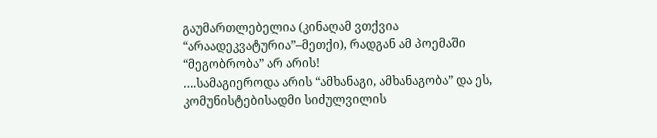გაუმართლებელია (კინაღამ ვთქვია “არაადეკვატურია”–მეთქი), რადგან ამ პოემაში “მეგობრობა” არ არის!
….სამაგიეროდა არის “ამხანაგი, ამხანაგობა” და ეს, კომუნისტებისადმი სიძულვილის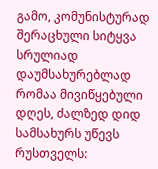გამო, კომუნისტურად შერაცხული სიტყვა სრულიად დაუმსახურებლად რომაა მივიწყებული დღეს, ძალზედ დიდ სამსახურს უწევს რუსთველს: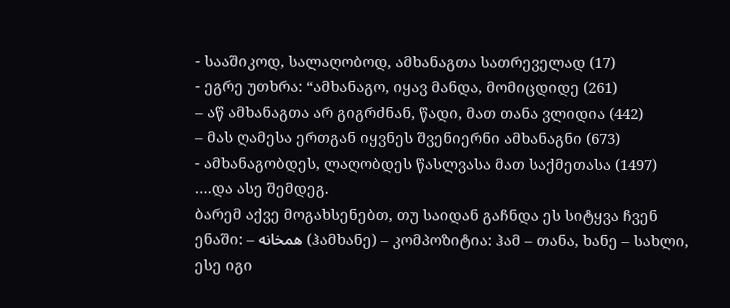- სააშიკოდ, სალაღობოდ, ამხანაგთა სათრეველად (17)
- ეგრე უთხრა: “ამხანაგო, იყავ მანდა, მომიცდიდე (261)
– აწ ამხანაგთა არ გიგრძნან, წადი, მათ თანა ვლიდია (442)
– მას ღამესა ერთგან იყვნეს შვენიერნი ამხანაგნი (673)
- ამხანაგობდეს, ლაღობდეს წასლვასა მათ საქმეთასა (1497)
….და ასე შემდეგ.
ბარემ აქვე მოგახსენებთ, თუ საიდან გაჩნდა ეს სიტყვა ჩვენ ენაში: – همخانه (ჰამხანე) – კომპოზიტია: ჰამ – თანა, ხანე – სახლი, ესე იგი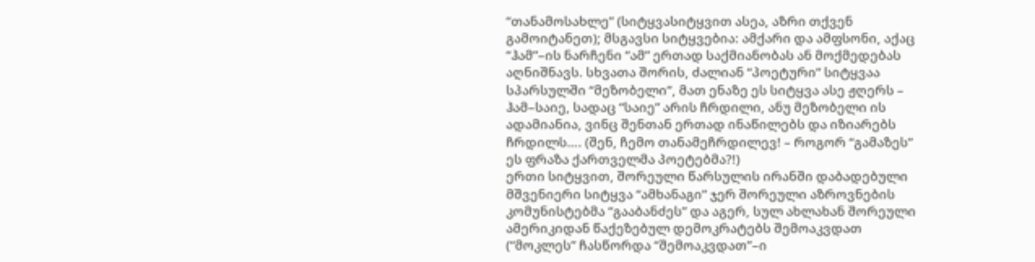“თანამოსახლე” (სიტყვასიტყვით ასეა, აზრი თქვენ გამოიტანეთ); მსგავსი სიტყვებია: ამქარი და ამფსონი, აქაც “ჰამ”–ის ნარჩენი “ამ” ერთად საქმიანობას ან მოქმედებას აღნიშნავს. სხვათა შორის, ძალიან “პოეტური” სიტყვაა სპარსულში “მეზობელი”, მათ ენაზე ეს სიტყვა ასე ჟღერს – ჰამ–საიე, სადაც “საიე” არის ჩრდილი, ანუ მეზობელი ის ადამიანია, ვინც შენთან ერთად ინაწილებს და იზიარებს ჩრდილს…. (შენ, ჩემო თანამეჩრდილევ! – როგორ “გამაზეს” ეს ფრაზა ქართველმა პოეტებმა?!)
ერთი სიტყვით, შორეული წარსულის ირანში დაბადებული მშვენიერი სიტყვა “ამხანაგი” ჯერ შორეული აზროვნების კომუნისტებმა “გააბანძეს” და აგერ, სულ ახლახან შორეული ამერიკიდან წაქეზებულ დემოკრატებს შემოაკვდათ (“მოკლეს” ჩასწორდა “შემოაკვდათ”–ი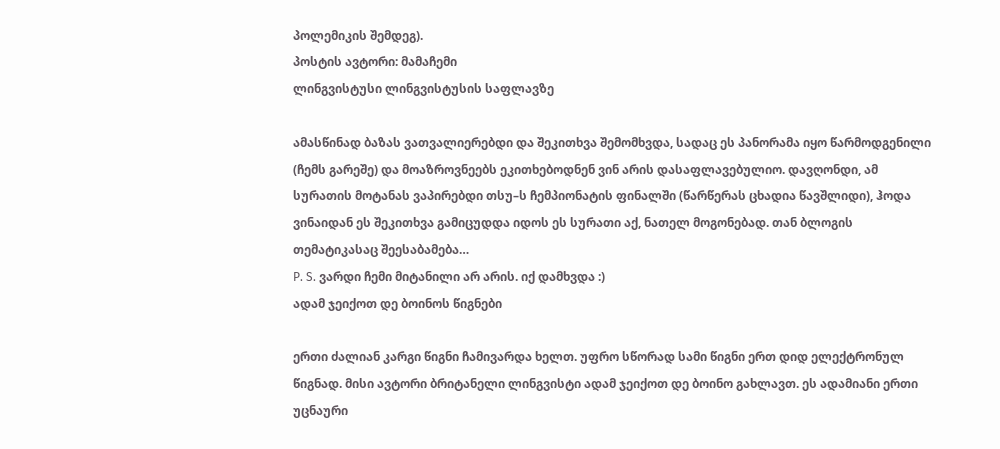პოლემიკის შემდეგ).
პოსტის ავტორი: მამაჩემი
ლინგვისტუსი ლინგვისტუსის საფლავზე

ამასწინად ბაზას ვათვალიერებდი და შეკითხვა შემომხვდა, სადაც ეს პანორამა იყო წარმოდგენილი (ჩემს გარეშე) და მოაზროვნეებს ეკითხებოდნენ ვინ არის დასაფლავებულიო. დავღონდი, ამ სურათის მოტანას ვაპირებდი თსუ–ს ჩემპიონატის ფინალში (წარწერას ცხადია წავშლიდი), ჰოდა ვინაიდან ეს შეკითხვა გამიცუდდა იდოს ეს სურათი აქ, ნათელ მოგონებად. თან ბლოგის თემატიკასაც შეესაბამება…
P. S. ვარდი ჩემი მიტანილი არ არის. იქ დამხვდა :)
ადამ ჯეიქოთ დე ბოინოს წიგნები

ერთი ძალიან კარგი წიგნი ჩამივარდა ხელთ. უფრო სწორად სამი წიგნი ერთ დიდ ელექტრონულ წიგნად. მისი ავტორი ბრიტანელი ლინგვისტი ადამ ჯეიქოთ დე ბოინო გახლავთ. ეს ადამიანი ერთი უცნაური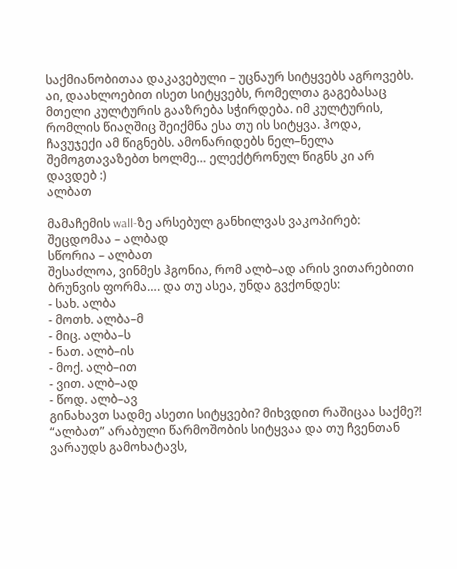საქმიანობითაა დაკავებული – უცნაურ სიტყვებს აგროვებს. აი, დაახლოებით ისეთ სიტყვებს, რომელთა გაგებასაც მთელი კულტურის გააზრება სჭირდება. იმ კულტურის, რომლის წიაღშიც შეიქმნა ესა თუ ის სიტყვა. ჰოდა, ჩავუჯექი ამ წიგნებს. ამონარიდებს ნელ–ნელა შემოგთავაზებთ ხოლმე… ელექტრონულ წიგნს კი არ დავდებ :)
ალბათ

მამაჩემის wall-ზე არსებულ განხილვას ვაკოპირებ:
შეცდომაა – ალბად
სწორია – ალბათ
შესაძლოა, ვინმეს ჰგონია, რომ ალბ–ად არის ვითარებითი ბრუნვის ფორმა…. და თუ ასეა, უნდა გვქონდეს:
- სახ. ალბა
- მოთხ. ალბა–მ
- მიც. ალბა–ს
- ნათ. ალბ–ის
- მოქ. ალბ–ით
- ვით. ალბ–ად
- წოდ. ალბ–ავ
გინახავთ სადმე ასეთი სიტყვები? მიხვდით რაშიცაა საქმე?!
“ალბათ” არაბული წარმოშობის სიტყვაა და თუ ჩვენთან ვარაუდს გამოხატავს,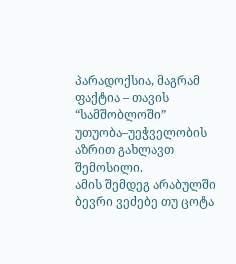პარადოქსია, მაგრამ ფაქტია – თავის “სამშობლოში” უთუობა–უეჭველობის აზრით გახლავთ შემოსილი.
ამის შემდეგ არაბულში ბევრი ვეძებე თუ ცოტა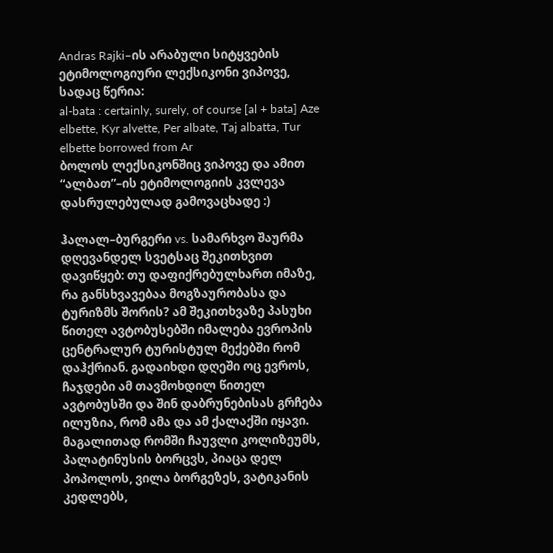Andras Rajki–ის არაბული სიტყვების ეტიმოლოგიური ლექსიკონი ვიპოვე, სადაც წერია:
al-bata : certainly, surely, of course [al + bata] Aze elbette, Kyr alvette, Per albate, Taj albatta, Tur elbette borrowed from Ar
ბოლოს ლექსიკონშიც ვიპოვე და ამით “ალბათ”–ის ეტიმოლოგიის კვლევა დასრულებულად გამოვაცხადე :)

ჰალალ–ბურგერი vs. სამარხვო შაურმა
დღევანდელ სვეტსაც შეკითხვით დავიწყებ: თუ დაფიქრებულხართ იმაზე, რა განსხვავებაა მოგზაურობასა და ტურიზმს შორის? ამ შეკითხვაზე პასუხი წითელ ავტობუსებში იმალება ევროპის ცენტრალურ ტურისტულ მექებში რომ დაჰქრიან. გადაიხდი დღეში ოც ევროს, ჩაჯდები ამ თავმოხდილ წითელ ავტობუსში და შინ დაბრუნებისას გრჩება ილუზია, რომ ამა და ამ ქალაქში იყავი. მაგალითად რომში ჩაუვლი კოლიზეუმს, პალატინუსის ბორცვს, პიაცა დელ პოპოლოს, ვილა ბორგეზეს, ვატიკანის კედლებს,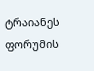ტრაიანეს ფორუმის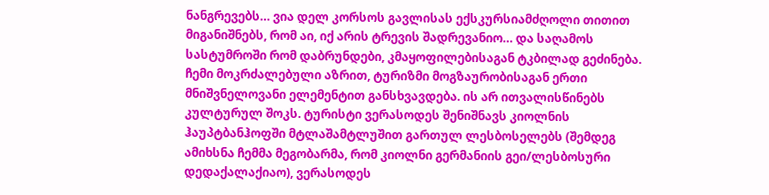ნანგრევებს… ვია დელ კორსოს გავლისას ექსკურსიამძღოლი თითით მიგანიშნებს, რომ აი, იქ არის ტრევის შადრევანიო… და საღამოს სასტუმროში რომ დაბრუნდები, კმაყოფილებისაგან ტკბილად გეძინება.
ჩემი მოკრძალებული აზრით, ტურიზმი მოგზაურობისაგან ერთი მნიშვნელოვანი ელემენტით განსხვავდება. ის არ ითვალისწინებს კულტურულ შოკს. ტურისტი ვერასოდეს შენიშნავს კიოლნის ჰაუპტბანჰოფში მტლაშამტლუშით გართულ ლესბოსელებს (შემდეგ ამიხსნა ჩემმა მეგობარმა, რომ კიოლნი გერმანიის გეი/ლესბოსური დედაქალაქიაო), ვერასოდეს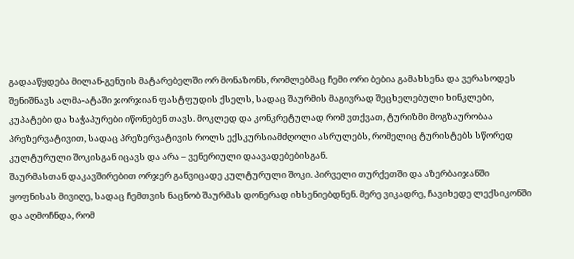გადააწყდება მილან-გენუის მატარებელში ორ მონაზონს, რომლებმაც ჩემი ორი ბებია გამახსენა და ვერასოდეს შენიშნავს ალმა-ატაში ჯორჯიან ფასტფუდის ქსელს, სადაც შაურმის მაგივრად შეცხელებული ხინკლები, კუპატები და ხაჭაპურები იწონებენ თავს. მოკლედ და კონკრეტულად რომ ვთქვათ, ტურიზმი მოგზაურობაა პრეზერვატივით, სადაც პრეზერვატივის როლს ექსკურსიამძღოლი ასრულებს, რომელიც ტურისტებს სწორედ კულტურული შოკისგან იცავს და არა – ვენერიული დაავადებებისგან.
შაურმასთან დაკავშირებით ორჯერ განვიცადე კულტურული შოკი. პირველი თურქეთში და აზერბაიჯანში ყოფნისას მივიღე, სადაც ჩემთვის ნაცნობ შაურმას დონერად იხსენიებდნენ. მერე ვიკადრე, ჩავიხედე ლექსიკონში და აღმოჩნდა, რომ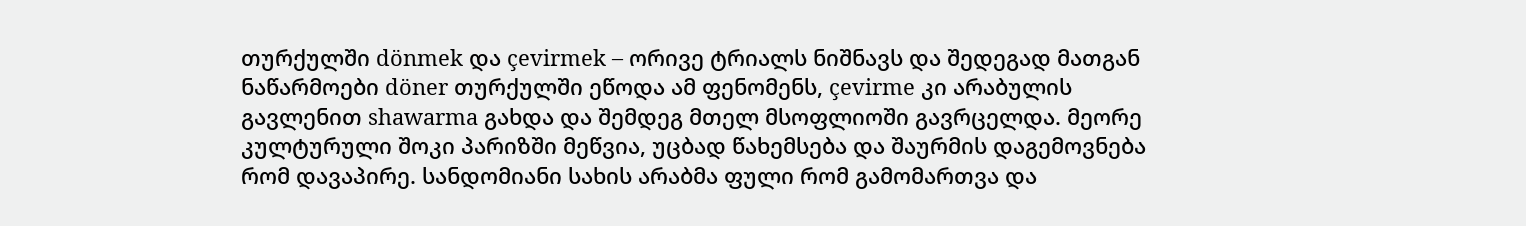თურქულში dönmek და çevirmek – ორივე ტრიალს ნიშნავს და შედეგად მათგან ნაწარმოები döner თურქულში ეწოდა ამ ფენომენს, çevirme კი არაბულის გავლენით shawarma გახდა და შემდეგ მთელ მსოფლიოში გავრცელდა. მეორე კულტურული შოკი პარიზში მეწვია, უცბად წახემსება და შაურმის დაგემოვნება რომ დავაპირე. სანდომიანი სახის არაბმა ფული რომ გამომართვა და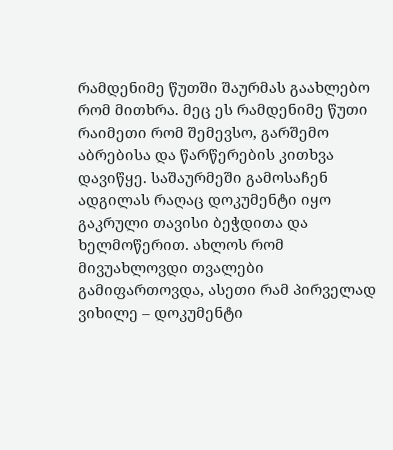რამდენიმე წუთში შაურმას გაახლებო რომ მითხრა. მეც ეს რამდენიმე წუთი რაიმეთი რომ შემევსო, გარშემო აბრებისა და წარწერების კითხვა დავიწყე. საშაურმეში გამოსაჩენ ადგილას რაღაც დოკუმენტი იყო გაკრული თავისი ბეჭდითა და ხელმოწერით. ახლოს რომ მივუახლოვდი თვალები გამიფართოვდა, ასეთი რამ პირველად ვიხილე – დოკუმენტი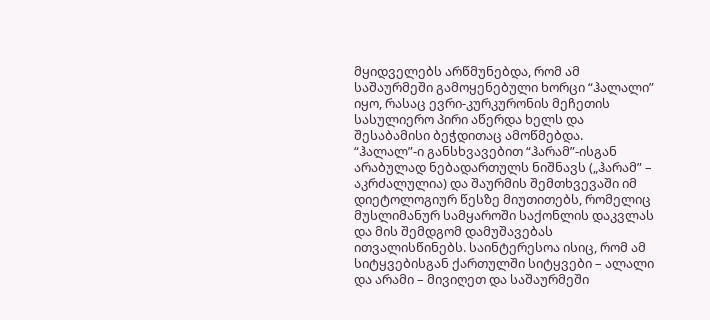მყიდველებს არწმუნებდა, რომ ამ საშაურმეში გამოყენებული ხორცი “ჰალალი” იყო, რასაც ევრი-კურკურონის მეჩეთის სასულიერო პირი აწერდა ხელს და შესაბამისი ბეჭდითაც ამოწმებდა.
“ჰალალ”-ი განსხვავებით “ჰარამ”-ისგან არაბულად ნებადართულს ნიშნავს („ჰარამ” – აკრძალულია) და შაურმის შემთხვევაში იმ დიეტოლოგიურ წესზე მიუთითებს, რომელიც მუსლიმანურ სამყაროში საქონლის დაკვლას და მის შემდგომ დამუშავებას ითვალისწინებს. საინტერესოა ისიც, რომ ამ სიტყვებისგან ქართულში სიტყვები – ალალი და არამი – მივიღეთ და საშაურმეში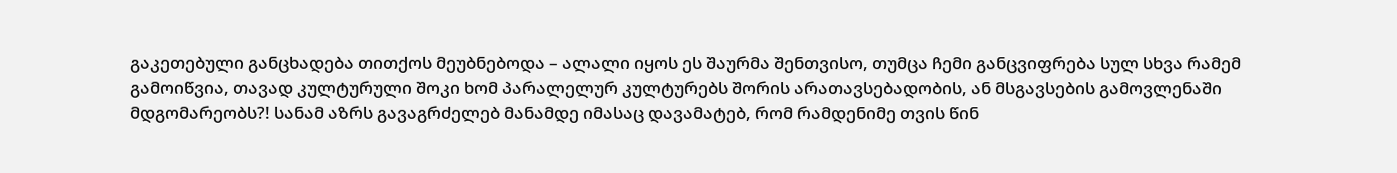გაკეთებული განცხადება თითქოს მეუბნებოდა – ალალი იყოს ეს შაურმა შენთვისო, თუმცა ჩემი განცვიფრება სულ სხვა რამემ გამოიწვია, თავად კულტურული შოკი ხომ პარალელურ კულტურებს შორის არათავსებადობის, ან მსგავსების გამოვლენაში მდგომარეობს?! სანამ აზრს გავაგრძელებ მანამდე იმასაც დავამატებ, რომ რამდენიმე თვის წინ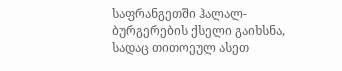საფრანგეთში ჰალალ-ბურგერების ქსელი გაიხსნა, სადაც თითოეულ ასეთ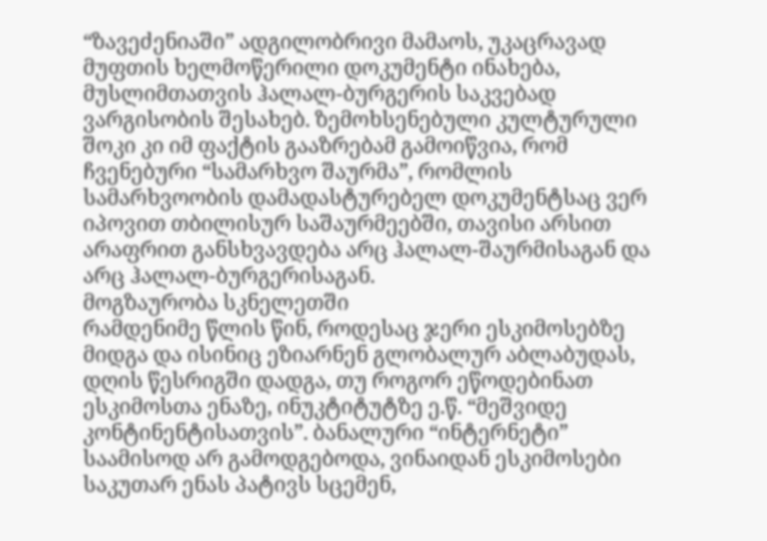“ზავეძენიაში” ადგილობრივი მამაოს, უკაცრავად მუფთის ხელმოწერილი დოკუმენტი ინახება, მუსლიმთათვის ჰალალ-ბურგერის საკვებად ვარგისობის შესახებ. ზემოხსენებული კულტურული შოკი კი იმ ფაქტის გააზრებამ გამოიწვია, რომ ჩვენებური “სამარხვო შაურმა”, რომლის სამარხვოობის დამადასტურებელ დოკუმენტსაც ვერ იპოვით თბილისურ საშაურმეებში, თავისი არსით არაფრით განსხვავდება არც ჰალალ-შაურმისაგან და არც ჰალალ-ბურგერისაგან.
მოგზაურობა სკნელეთში
რამდენიმე წლის წინ, როდესაც ჯერი ესკიმოსებზე მიდგა და ისინიც ეზიარნენ გლობალურ აბლაბუდას, დღის წესრიგში დადგა, თუ როგორ ეწოდებინათ ესკიმოსთა ენაზე, ინუკტიტუტზე ე.წ. “მეშვიდე კონტინენტისათვის”. ბანალური “ინტერნეტი” საამისოდ არ გამოდგებოდა, ვინაიდან ესკიმოსები საკუთარ ენას პატივს სცემენ,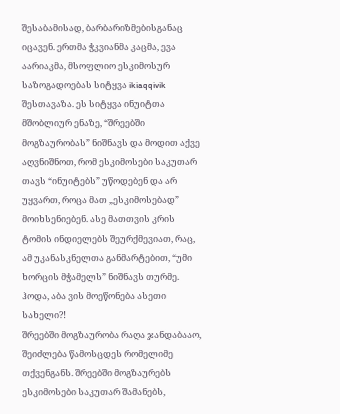შესაბამისად, ბარბარიზმებისგანაც იცავენ. ერთმა ჭკვიანმა კაცმა, ევა აარიაკმა, მსოფლიო ესკიმოსურ საზოგადოებას სიტყვა ikiaqqivik შესთავაზა. ეს სიტყვა ინუიტთა მშობლიურ ენაზე, “შრეებში მოგზაურობას” ნიშნავს და მოდით აქვე აღვნიშნოთ, რომ ესკიმოსები საკუთარ თავს “ინუიტებს” უწოდებენ და არ უყვართ, როცა მათ „ესკიმოსებად” მოიხსენიებენ. ასე მათთვის კრის ტომის ინდიელებს შეურქმევიათ, რაც, ამ უკანასკნელთა განმარტებით, “უმი ხორცის მჭამელს” ნიშნავს თურმე. ჰოდა, აბა ვის მოეწონება ასეთი სახელი?!
შრეებში მოგზაურობა რაღა ჯანდაბააო, შეიძლება წამოსცდეს რომელიმე თქვენგანს. შრეებში მოგზაურებს ესკიმოსები საკუთარ შამანებს,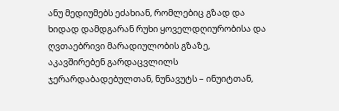ანუ მედიუმებს ეძახიან, რომლებიც გზად და ხიდად დამდგარან რუხი ყოველდღიურობისა და ღვთაებრივი მარადიულობის გზაზე, აკავშირებენ გარდაცვლილს ჯერარდაბადებულთან, ნუნავუტს – ინუიტთან,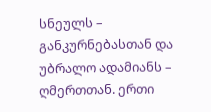სნეულს – განკურნებასთან და უბრალო ადამიანს – ღმერთთან. ერთი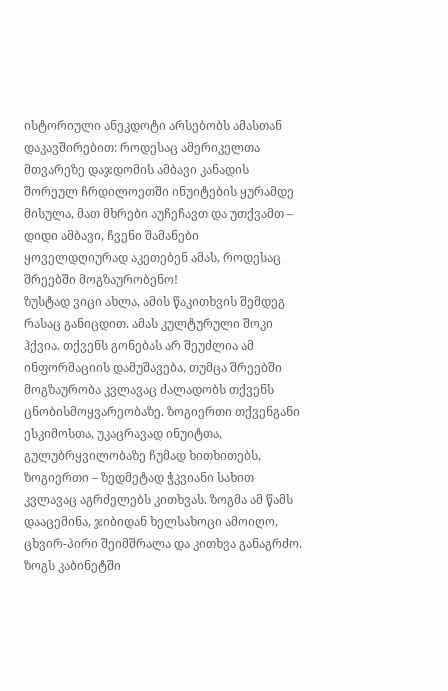ისტორიული ანეკდოტი არსებობს ამასთან დაკავშირებით: როდესაც ამერიკელთა მთვარეზე დაჯდომის ამბავი კანადის შორეულ ჩრდილოეთში ინუიტების ყურამდე მისულა, მათ მხრები აუჩეჩავთ და უთქვამთ – დიდი ამბავი, ჩვენი შამანები ყოველდღიურად აკეთებენ ამას, როდესაც შრეებში მოგზაურობენო!
ზუსტად ვიცი ახლა, ამის წაკითხვის შემდეგ რასაც განიცდით. ამას კულტურული შოკი ჰქვია. თქვენს გონებას არ შეუძლია ამ ინფორმაციის დამუშავება, თუმცა შრეებში მოგზაურობა კვლავაც ძალადობს თქვენს ცნობისმოყვარეობაზე. ზოგიერთი თქვენგანი ესკიმოსთა, უკაცრავად ინუიტთა, გულუბრყვილობაზე ჩუმად ხითხითებს, ზოგიერთი – ზედმეტად ჭკვიანი სახით კვლავაც აგრძელებს კითხვას. ზოგმა ამ წამს დააცემინა, ჯიბიდან ხელსახოცი ამოიღო, ცხვირ-პირი შეიმშრალა და კითხვა განაგრძო. ზოგს კაბინეტში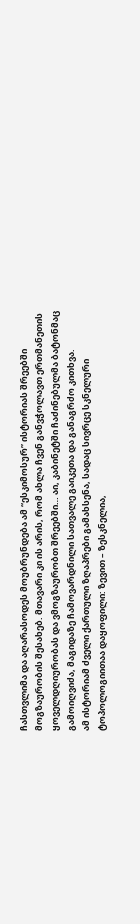ჩასთვლიმა და აღარასოდეს მოუბრუნდება ამ “ესკიმოსურ” ისტორიას შრეებში მოგზაურობის შესახებ. მთავარი კი ის არის, რომ ახლა ჩვენ განვჭოლავთ ერთმანეთის ყოველდღიურობას და ვმოგზაურობთ შრეებში… აი, კაბინეტში ჩაძინებულმა ბატონმაც გამოიღვიძა, მაგიდაზე ჩამოვარდნილი სათვალე გაიკეთა და განაგრძო კითხვა.
ამ ისტორიამ ძველი ქართული ზღაპრები გამახსენა, სადაც სივრცე სკნელური ტოპოლოგიითაა დაყოფილი: ზევით – ზესკნელია,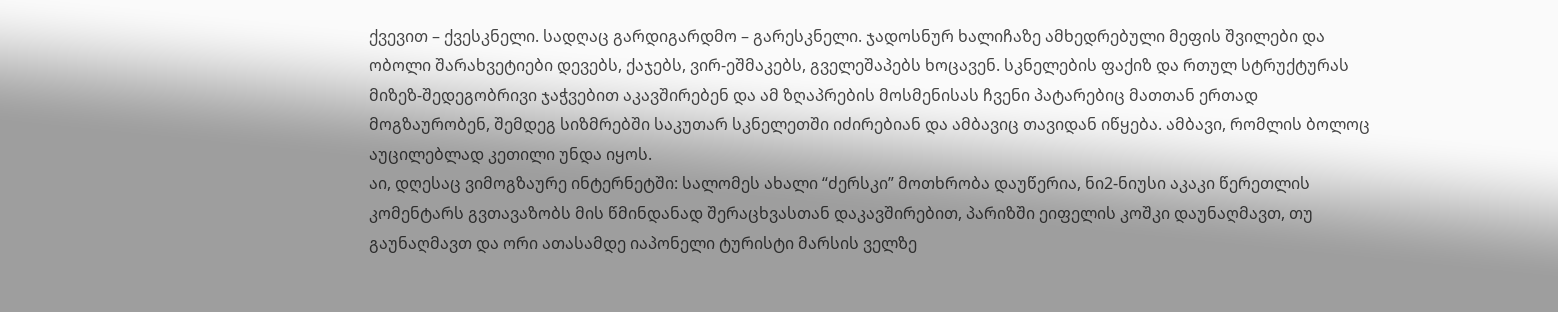ქვევით – ქვესკნელი. სადღაც გარდიგარდმო – გარესკნელი. ჯადოსნურ ხალიჩაზე ამხედრებული მეფის შვილები და ობოლი შარახვეტიები დევებს, ქაჯებს, ვირ-ეშმაკებს, გველეშაპებს ხოცავენ. სკნელების ფაქიზ და რთულ სტრუქტურას მიზეზ-შედეგობრივი ჯაჭვებით აკავშირებენ და ამ ზღაპრების მოსმენისას ჩვენი პატარებიც მათთან ერთად მოგზაურობენ, შემდეგ სიზმრებში საკუთარ სკნელეთში იძირებიან და ამბავიც თავიდან იწყება. ამბავი, რომლის ბოლოც აუცილებლად კეთილი უნდა იყოს.
აი, დღესაც ვიმოგზაურე ინტერნეტში: სალომეს ახალი “ძერსკი” მოთხრობა დაუწერია, ნი2-ნიუსი აკაკი წერეთლის კომენტარს გვთავაზობს მის წმინდანად შერაცხვასთან დაკავშირებით, პარიზში ეიფელის კოშკი დაუნაღმავთ, თუ გაუნაღმავთ და ორი ათასამდე იაპონელი ტურისტი მარსის ველზე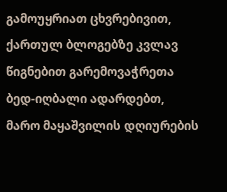გამოუყრიათ ცხვრებივით, ქართულ ბლოგებზე კვლავ წიგნებით გარემოვაჭრეთა ბედ-იღბალი ადარდებთ, მარო მაყაშვილის დღიურების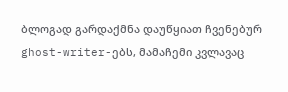ბლოგად გარდაქმნა დაუწყიათ ჩვენებურ ghost-writer-ებს, მამაჩემი კვლავაც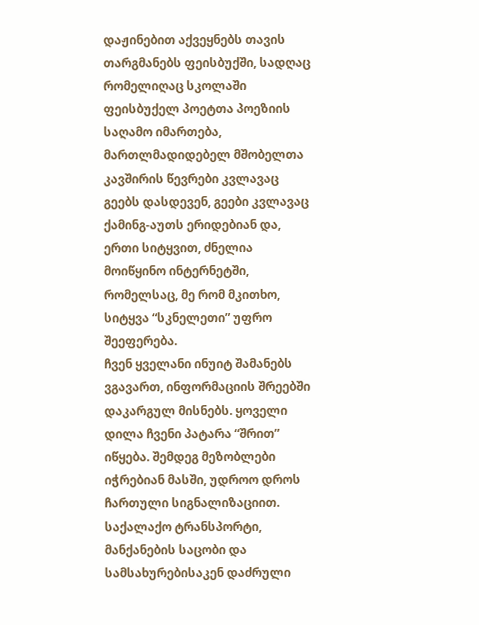დაჟინებით აქვეყნებს თავის თარგმანებს ფეისბუქში, სადღაც რომელიღაც სკოლაში ფეისბუქელ პოეტთა პოეზიის საღამო იმართება, მართლმადიდებელ მშობელთა კავშირის წევრები კვლავაც გეებს დასდევენ, გეები კვლავაც ქამინგ-აუთს ერიდებიან და, ერთი სიტყვით, ძნელია მოიწყინო ინტერნეტში, რომელსაც, მე რომ მკითხო, სიტყვა “სკნელეთი” უფრო შეეფერება.
ჩვენ ყველანი ინუიტ შამანებს ვგავართ, ინფორმაციის შრეებში დაკარგულ მისნებს. ყოველი დილა ჩვენი პატარა “შრით” იწყება. შემდეგ მეზობლები იჭრებიან მასში, უდროო დროს ჩართული სიგნალიზაციით. საქალაქო ტრანსპორტი, მანქანების საცობი და სამსახურებისაკენ დაძრული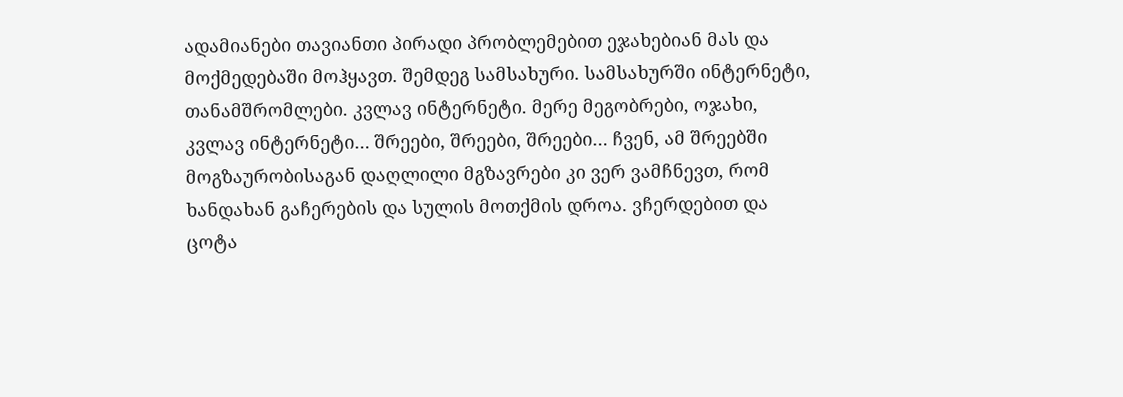ადამიანები თავიანთი პირადი პრობლემებით ეჯახებიან მას და მოქმედებაში მოჰყავთ. შემდეგ სამსახური. სამსახურში ინტერნეტი, თანამშრომლები. კვლავ ინტერნეტი. მერე მეგობრები, ოჯახი, კვლავ ინტერნეტი… შრეები, შრეები, შრეები… ჩვენ, ამ შრეებში მოგზაურობისაგან დაღლილი მგზავრები კი ვერ ვამჩნევთ, რომ ხანდახან გაჩერების და სულის მოთქმის დროა. ვჩერდებით და ცოტა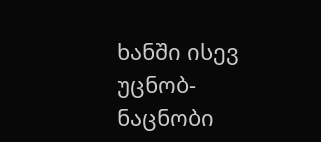ხანში ისევ უცნობ-ნაცნობი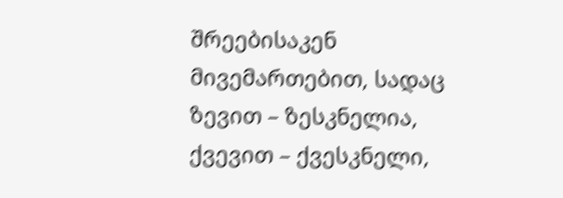შრეებისაკენ მივემართებით, სადაც ზევით – ზესკნელია, ქვევით – ქვესკნელი,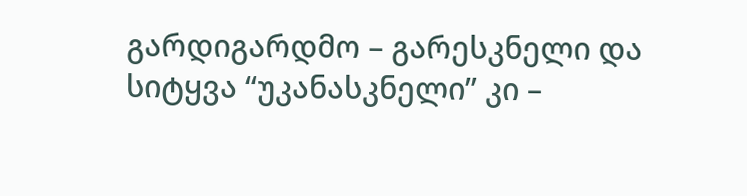გარდიგარდმო – გარესკნელი და სიტყვა “უკანასკნელი” კი –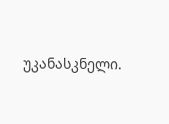უკანასკნელი.